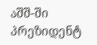აშშ-ში პრეზიდენტ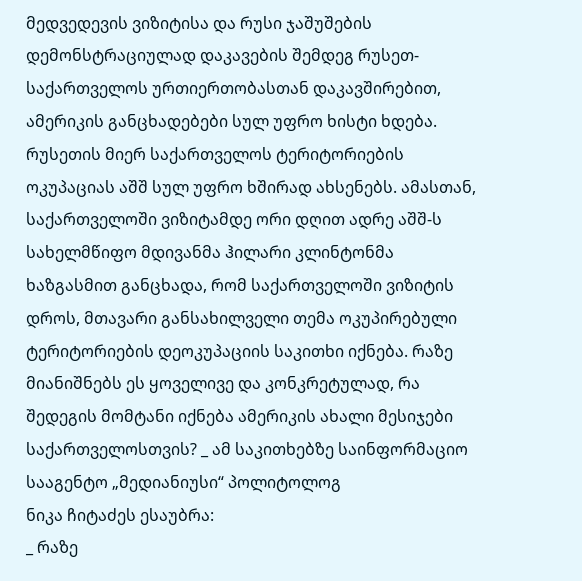მედვედევის ვიზიტისა და რუსი ჯაშუშების დემონსტრაციულად დაკავების შემდეგ რუსეთ-საქართველოს ურთიერთობასთან დაკავშირებით, ამერიკის განცხადებები სულ უფრო ხისტი ხდება. რუსეთის მიერ საქართველოს ტერიტორიების ოკუპაციას აშშ სულ უფრო ხშირად ახსენებს. ამასთან, საქართველოში ვიზიტამდე ორი დღით ადრე აშშ-ს სახელმწიფო მდივანმა ჰილარი კლინტონმა ხაზგასმით განცხადა, რომ საქართველოში ვიზიტის დროს, მთავარი განსახილველი თემა ოკუპირებული ტერიტორიების დეოკუპაციის საკითხი იქნება. რაზე მიანიშნებს ეს ყოველივე და კონკრეტულად, რა შედეგის მომტანი იქნება ამერიკის ახალი მესიჯები საქართველოსთვის? _ ამ საკითხებზე საინფორმაციო სააგენტო „მედიანიუსი“ პოლიტოლოგ
ნიკა ჩიტაძეს ესაუბრა:
_ რაზე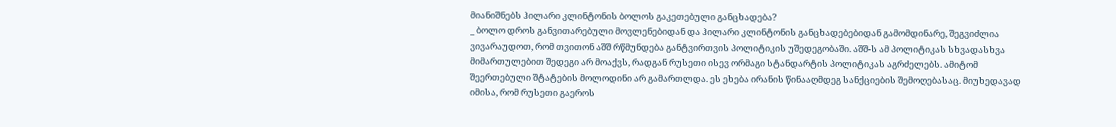მიანიშნებს ჰილარი კლინტონის ბოლოს გაკეთებული განცხადება?
_ ბოლო დროს განვითარებული მოვლენებიდან და ჰილარი კლინტონის განცხადებებიდან გამომდინარე, შეგვიძლია ვივარაუდოთ, რომ თვითონ აშშ რწმუნდება განტვირთვის პოლიტიკის უშედეგობაში. აშშ-ს ამ პოლიტიკას სხვადასხვა მიმართულებით შედეგი არ მოაქვს, რადგან რუსეთი ისევ ორმაგი სტანდარტის პოლიტიკას აგრძელებს. ამიტომ შეერთებული შტატების მოლოდინი არ გამართლდა. ეს ეხება ირანის წინააღმდეგ სანქციების შემოღებასაც. მიუხედავად იმისა, რომ რუსეთი გაეროს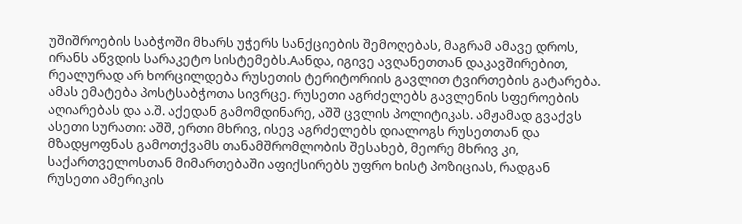უშიშროების საბჭოში მხარს უჭერს სანქციების შემოღებას, მაგრამ ამავე დროს, ირანს აწვდის სარაკეტო სისტემებს.Aანდა, იგივე ავღანეთთან დაკავშირებით, რეალურად არ ხორცილდება რუსეთის ტერიტორიის გავლით ტვირთების გატარება. ამას ემატება პოსტსაბჭოთა სივრცე. რუსეთი აგრძელებს გავლენის სფეროების აღიარებას და ა.შ. აქედან გამომდინარე, აშშ ცვლის პოლიტიკას. ამჟამად გვაქვს ასეთი სურათი: აშშ, ერთი მხრივ, ისევ აგრძელებს დიალოგს რუსეთთან და მზადყოფნას გამოთქვამს თანამშრომლობის შესახებ, მეორე მხრივ კი, საქართველოსთან მიმართებაში აფიქსირებს უფრო ხისტ პოზიციას, რადგან რუსეთი ამერიკის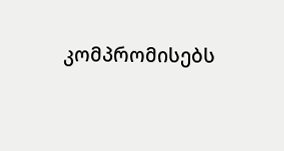კომპრომისებს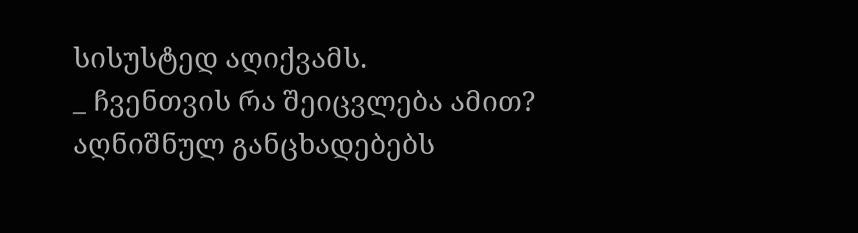სისუსტედ აღიქვამს.
_ ჩვენთვის რა შეიცვლება ამით? აღნიშნულ განცხადებებს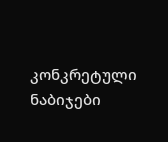კონკრეტული ნაბიჯები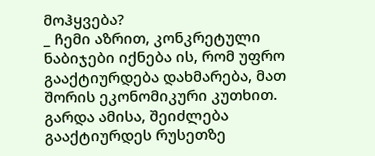მოჰყვება?
_ ჩემი აზრით, კონკრეტული ნაბიჯები იქნება ის, რომ უფრო გააქტიურდება დახმარება, მათ შორის ეკონომიკური კუთხით. გარდა ამისა, შეიძლება გააქტიურდეს რუსეთზე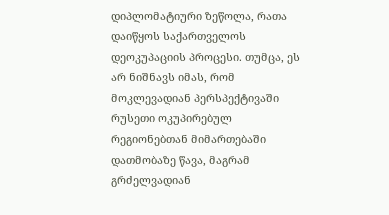დიპლომატიური ზეწოლა, რათა დაიწყოს საქართველოს დეოკუპაციის პროცესი. თუმცა, ეს არ ნიშნავს იმას, რომ მოკლევადიან პერსპექტივაში რუსეთი ოკუპირებულ რეგიონებთან მიმართებაში დათმობაზე წავა, მაგრამ გრძელვადიან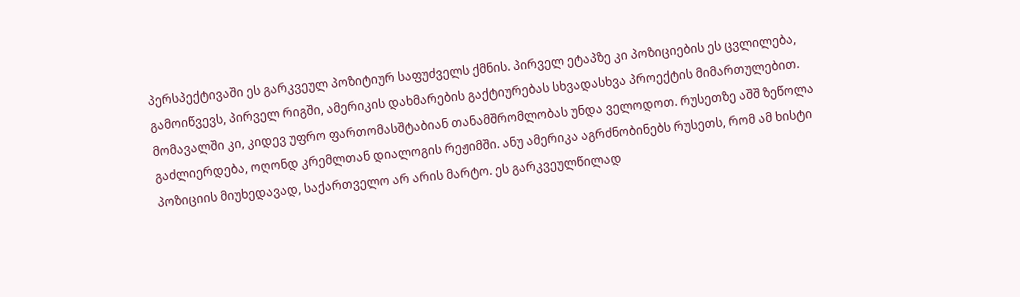პერსპექტივაში ეს გარკვეულ პოზიტიურ საფუძველს ქმნის. პირველ ეტაპზე კი პოზიციების ეს ცვლილება, გამოიწვევს, პირველ რიგში, ამერიკის დახმარების გაქტიურებას სხვადასხვა პროექტის მიმართულებით. მომავალში კი, კიდევ უფრო ფართომასშტაბიან თანამშრომლობას უნდა ველოდოთ. რუსეთზე აშშ ზეწოლა გაძლიერდება, ოღონდ კრემლთან დიალოგის რეჟიმში. ანუ ამერიკა აგრძნობინებს რუსეთს, რომ ამ ხისტი პოზიციის მიუხედავად, საქართველო არ არის მარტო. ეს გარკვეულწილად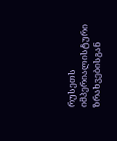რუსეთს იმპერიალისტური ზრახვებისგან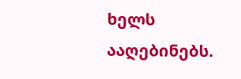ხელს ააღებინებს.